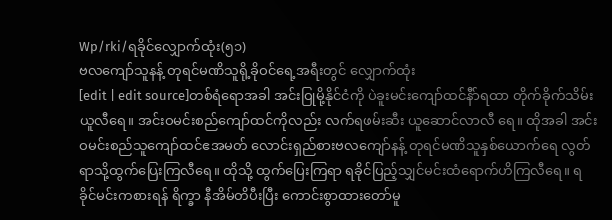Wp/rki/ရခိုင်လျှောက်ထုံး(၅၁)
ဗလကျော်သူနန့် တုရင်မဏိသူရို့ခိုဝင်ရေ့အရီးတွင် လျှောက်ထုံး
[edit | edit source]တစ်ရံရောအခါ အင်းဝြုမို့နိုင်ငံကို ပဲခူးမင်းကျော်ထင်နီာ်ရထာ တိုက်ခိုက်သိမ်း ယူလီရေ။ အင်းဝမင်းစည်ကျော်ထင်ကိုလည်း လက်ရဖမ်းဆီး ယူဆောင်လာလီ ရေ။ ထိုအခါ အင်းဝမင်းစည်သူကျော်ထင်ဧအမတ် လောင်းရှည်စားဗလကျော်နန့် တုရင်မဏိသူနှစ်ယောက်ရေ လွတ်ရာသို့ထွက်ပြေးကြလီရေ။ ထိုသို့ ထွက်ပြေးကြရာ ရခိုင်ပြည့်သျှင်မင်းထံရောက်ဟိကြလီရေ။ ရခိုင်မင်းကစားရန် ရိက္ခာ နီအိမ်တိပီးပြီး ကောင်းစွာထားတော်မူ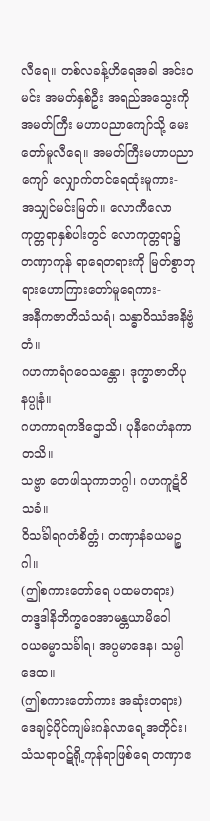လီရေ။ တစ်လခန့်ဟိရေအခါ အင်းဝမင်း အမတ်နှစ်ဦး အရည်အသွေးကို အမတ်ကြီး မဟာပညာကျော်သို့ မေးတော်မူလီရေ။ အမတ်ကြီးမဟာပညာကျော် လျှောက်တင်ရေထုံးမူကား-
အသျှင်မင်းမြတ်။ လောကီလောကုတ္တရာနှစ်ပါးတွင် လောကုတ္တရာ၌ တဏှာကုန် ရာရေတရားကို မြတ်စွာဘုရားဟောကြားတော်မူရေကား-
အနီကဇာတိသံသရံ၊ သန္ဓာဝိဿံအနိဗ္ဗံတံ။
ဂဟကာရံဂဝေသန္တော၊ ဒုက္ခာဇာတိပုနပ္ပုနံ။
ဂဟကာရကဒိဌောသိ၊ ပုနီဂေဟံနကာတသိ။
သဗ္ဗာ တေဖါသုကာဘဂ္ဂါ၊ ဂဟကူဋံဝိသခံ။
ဝိသင်္ခါရဂတံစိတ္တံ၊ တဏှာနံခယမဉ္စဂါ။
(ဤစကားတော်ရေ ပထမတရား)
တဒ္ဒဒါနိဘိက္ခဝေအာမန္တယာမိဝေါ
ဝယဓမ္မာသင်္ခါရ၊ အပ္ပမာဒေန၊ သမ္ပါဒေထ။
(ဤစကားတော်ကား အဆုံးတရား)
ဒေချင့်ပိုင်ကျမ်းဂန်လာရေ့အတိုင်း၊ သံသရာဝဋ်ရို့ကုန်ရာဖြစ်ရေ တဏှာဧ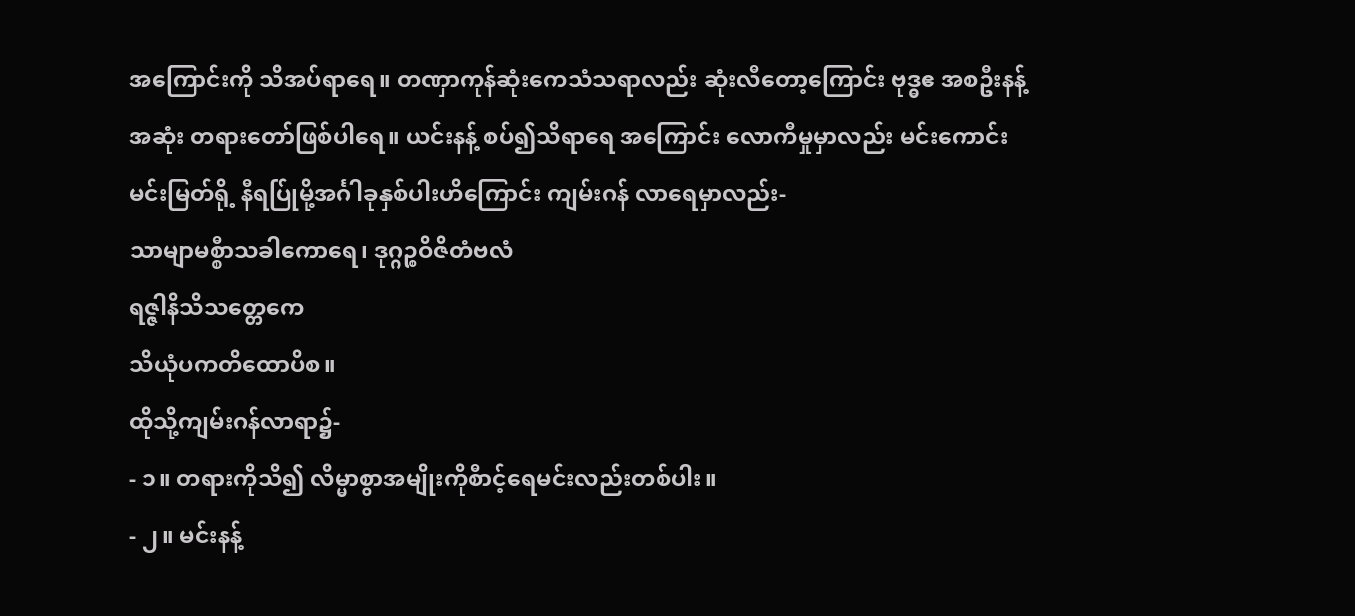အကြောင်းကို သိအပ်ရာရေ။ တဏှာကုန်ဆုံးကေသံသရာလည်း ဆုံးလီတော့ကြောင်း ဗုဒ္ဓဧ အစဦးနန့်အဆုံး တရားတော်ဖြစ်ပါရေ။ ယင်းနန့် စပ်၍သိရာရေ အကြောင်း လောကီမှုမှာလည်း မင်းကောင်းမင်းမြတ်ရို့ နီရပ်ြုမို့အင်္ဂါခုနှစ်ပါးဟိကြောင်း ကျမ်းဂန် လာရေမှာလည်း-
သာမျာမစ္စီာသခါကောရေ၊ ဒုဂ္ဂဉ္စဝိဇိတံဗလံ
ရဇ္ဇါနိသိသတ္တေကေ
သိယုံပကတိထောပိစ။
ထိုသို့ကျမ်းဂန်လာရာ၌-
- ၁။ တရားကိုသိ၍ လိမ္မာစွာအမျိုးကိုစီာင့်ရေမင်းလည်းတစ်ပါး။
- ၂။ မင်းနန့်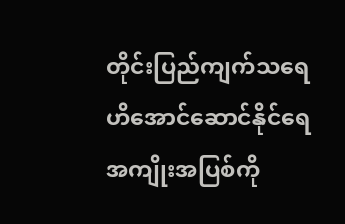တိုင်းပြည်ကျက်သရေဟိအောင်ဆောင်နိုင်ရေ အကျိုးအပြစ်ကို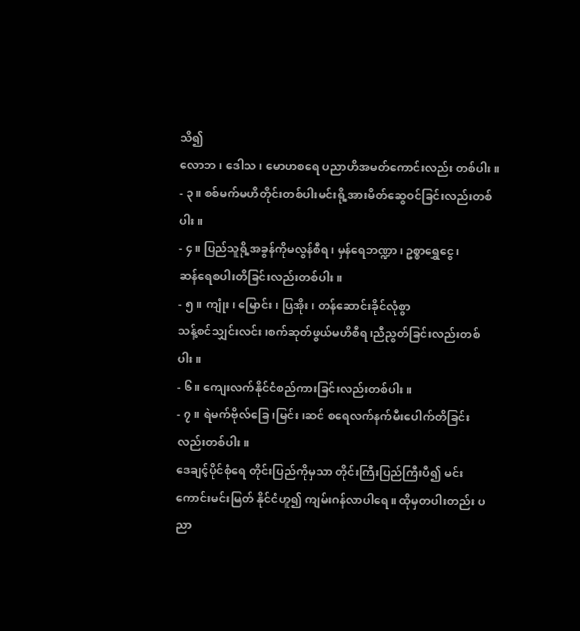သိ၍
လောဘ၊ ဒေါသ၊ မောဟစရေ ပညာဟိအမတ်ကောင်းလည်း တစ်ပါး။
- ၃။ စစ်မက်မဟိတိုင်းတစ်ပါးမင်းရို့အားမိတ်ဆွေဝင်ခြင်းလည်းတစ်ပါး။
- ၄။ ပြည်သူရို့အခွန်ကိုမလွန်စီရ၊ မှန်ရေဘဏ္ဍာ၊ ဥစ္စာရွှေငွေ၊
ဆန်ရေစပါးတိခြင်းလည်းတစ်ပါး။
- ၅။ ကျုံး၊ မြောင်း၊ ပြအိုး၊ တန်ဆောင်းခိုင်လုံစွာ
သန့်စင်သျှင်းလင်း၊စက်ဆုတ်ဖွယ်မဟိစီရ၊ညီညွတ်ခြင်းလည်းတစ်ပါး။
- ၆။ ကျေးလက်နိုင်ငံစည်ကားခြင်းလည်းတစ်ပါး။
- ၇။ ရဲမက်ဗိုလ်ခြေ၊မြင်း၊ဆင် စရေလက်နက်မီးပေါက်တိခြင်းလည်းတစ်ပါး။
ဒေချင့်ပိုင်စုံရေ တိုင်းပြည်ကိုမှသာ တိုင်းကြီးပြည်ကြီးပီ၍ မင်းကောင်းမင်းမြတ် နိုင်ငံဟူ၍ ကျမ်းဂန်လာပါရေ။ ထိုမှတပါးတည်း ပညာ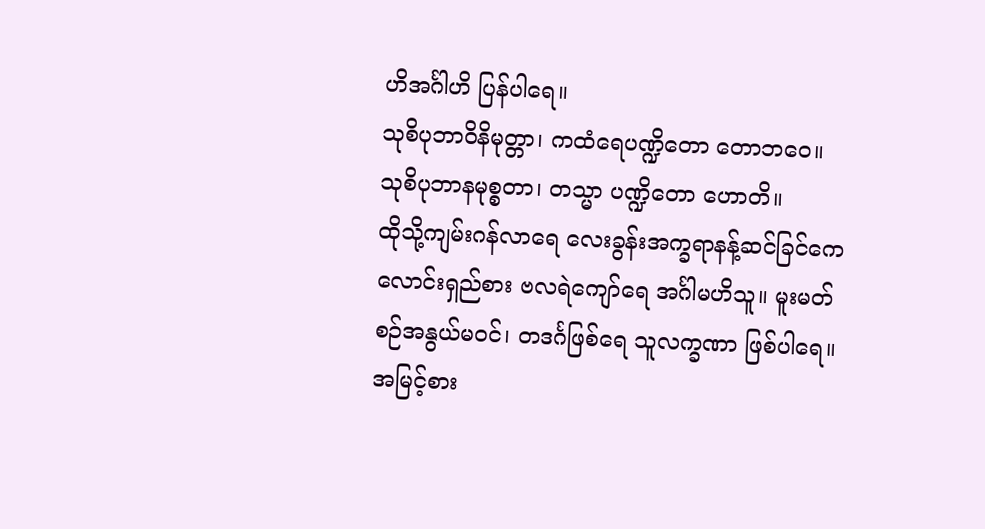ဟိအင်္ဂါဟိ ပြန်ပါရေ။
သုစိပုဘာဝိနိမုတ္တာ၊ ကထံရေပဏ္ဍိတော တောဘဝေ။
သုစိပုဘာနမုစ္စတာ၊ တသ္မာ ပဏ္ဍိတော ဟောတိ။
ထိုသို့ကျမ်းဂန်လာရေ လေးခွန်းအက္ခရာနန့်ဆင်ခြင်ကေ လောင်းရှည်စား ဗလရဲကျော်ရေ အင်္ဂါမဟိသူ။ မူးမတ်စဉ်အနွယ်မဝင်၊ တဒင်္ဂဖြစ်ရေ သူလက္ခဏာ ဖြစ်ပါရေ။ အမြင့်စား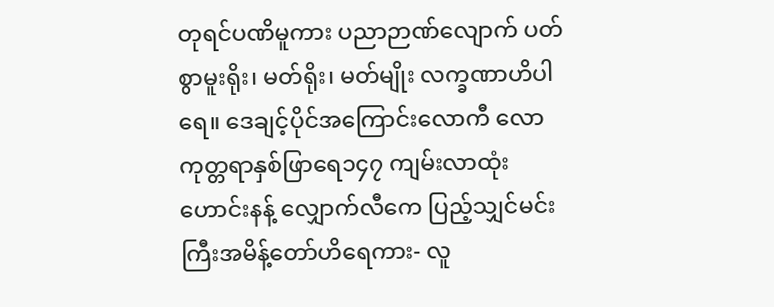တုရင်ပဏိမူကား ပညာဉာဏ်လျောက် ပတ်စွာမူးရိုး၊ မတ်ရိုး၊ မတ်မျိုး လက္ခဏာဟိပါရေ။ ဒေချင့်ပိုင်အကြောင်းလောကီ လောကုတ္တရာနှစ်ဖြာရေ၁၄၇ ကျမ်းလာထုံးဟောင်းနန့် လျှောက်လီကေ ပြည့်သျှင်မင်းကြီးအမိန့်တော်ဟိရေကား- လူ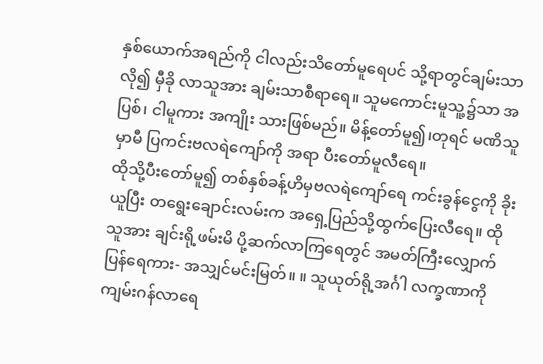နှစ်ယောက်အရည်ကို ငါလည်းသိတော်မူရေပင် သို့ရာတွင်ချမ်းသာလို၍ မှီခို လာသူအား ချမ်းသာစီရာရေ။ သူမကောင်းမူသူ့၌သာ အပြစ်၊ ငါမူကား အကျိုး သားဖြစ်မည်။ မိန့်တော်မူ၍၊တုရင် မဏိသူမှာမီ ပြကင်းဗလရဲကျော်ကို အရာ ပီးတော်မူလီရေ။
ထိုသို့ပီးတော်မူ၍ တစ်နှစ်ခန့်ဟိမှဗလရဲကျော်ရေ ကင်းခွန်ငွေကို ခိုးယူပြီး တရွေးချောင်းလမ်းက အရှေ့ပြည်သို့ထွက်ပြေးလီရေ။ ထိုသူအား ချင်းရို့ဖမ်းမိ ပို့ဆက်လာကြရေတွင် အမတ်ကြီးလျှောက်ပြန်ရေကား- အသျှင်မင်းမြတ်။ ။ သူယုတ်ရို့အင်္ဂါ လက္ခဏာကိုကျမ်းဂန်လာရေ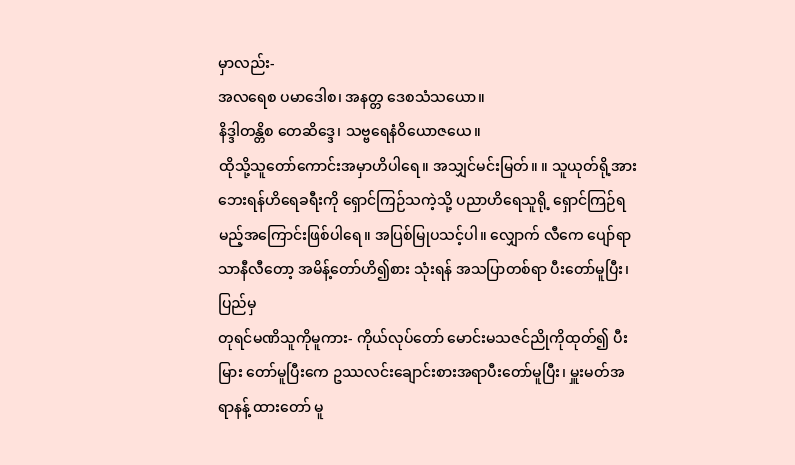မှာလည်း-
အလရေစ ပမာဒေါစ၊ အနတ္တ ဒေစသံသယော။
နိဒ္ဒါတန္တိစ တေဆိဒ္ဒေ၊ သဗ္ဗရေနံဝိယောဇယေ။
ထိုသို့သူတော်ကောင်းအမှာဟိပါရေ။ အသျှင်မင်းမြတ်။ ။ သူယုတ်ရို့အားဘေးရန်ဟိရေခရီးကို ရှောင်ကြဉ်သကဲ့သို့ ပညာဟိရေသူရို့ ရှောင်ကြဉ်ရမည့်အကြောင်းဖြစ်ပါရေ။ အပြစ်မြုပသင့်ပါ။ လျှောက် လီကေ ပျော်ရာသာနီလီတော့ အမိန့်တော်ဟိ၍စား သုံးရန် အသပြာတစ်ရာ ပီးတော်မူပြီး၊ ပြည်မှ
တုရင်မဏိသူကိုမူကား- ကိုယ်လုပ်တော် မောင်းမသဇင်ညိုကိုထုတ်၍ ပီးမြား တော်မူပြီးကေ ဥဿလင်းချောင်းစားအရာပီးတော်မူပြီး၊ မှူးမတ်အရာနန့် ထားတော် မူ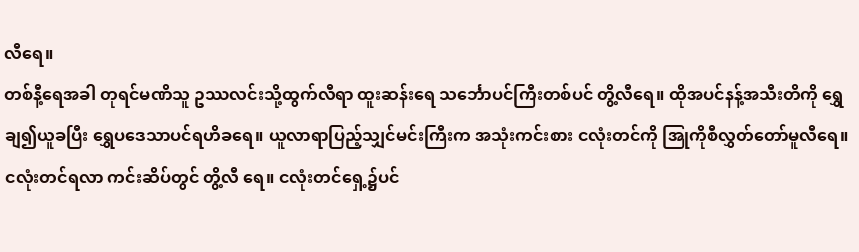လီရေ။
တစ်နီ့ရေအခါ တုရင်မဏိသူ ဥဿလင်းသို့ထွက်လီရာ ထူးဆန်းရေ သင်္ဘောပင်ကြီးတစ်ပင် တွိ့လီရေ။ ထိုအပင်နန့်အသီးတိကို ရွှေချ၍ယူခပြီး ရွှေပဒေသာပင်ရဟိခရေ။ ယူလာရာပြည့်သျှင်မင်းကြီးက အသုံးကင်းစား ငလုံးတင်ကို အြုကိုစီလွှတ်တော်မူလီရေ။ ငလုံးတင်ရလာ ကင်းဆိပ်တွင် တွိ့လီ ရေ။ ငလုံးတင်ရှေ့၌ပင်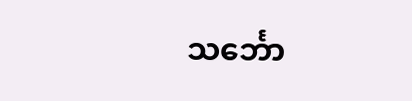သင်္ဘော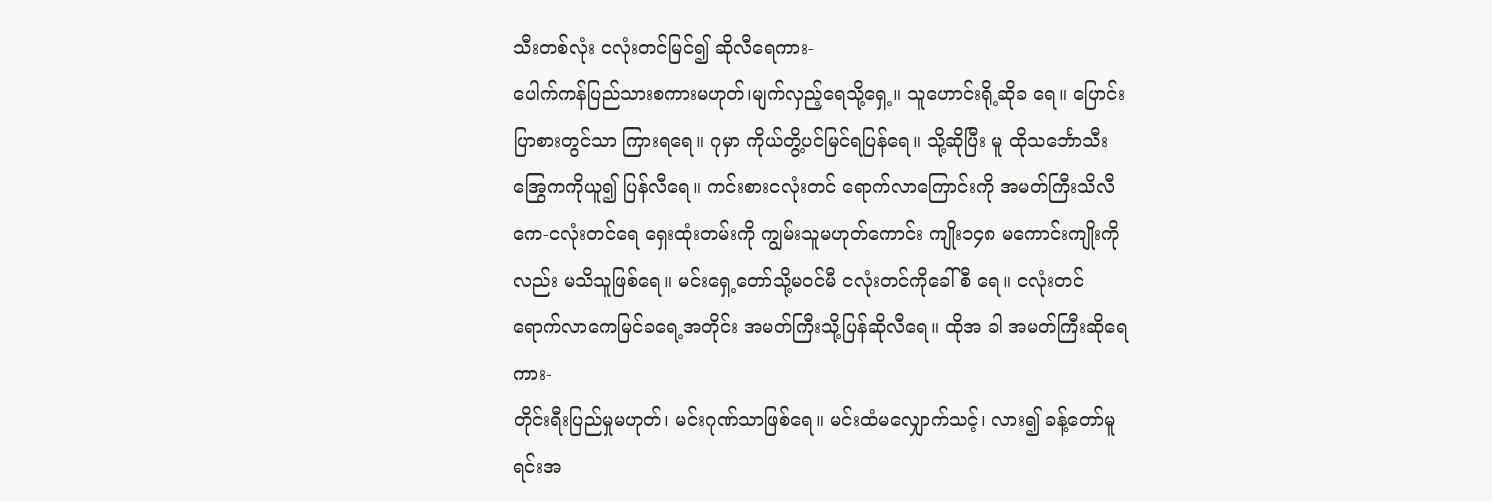သီးတစ်လုံး ငလုံးတင်မြင်၍ ဆိုလီရေကား-
ပေါက်ကန်ပြည်သားစကားမဟုတ်၊မျက်လှည့်ရေသို့ရှေ့။ သူဟောင်းရို့ဆိုခ ရေ။ ပြောင်းပြာစားတွင်သာ ကြားရရေ။ ဂုမှာ ကိုယ်တွိ့ပင်မြင်ရပြန်ရေ။ သို့ဆိုပြီး မူ ထိုသင်္ဘောသီးအြွေကကိုယူ၍ ပြန်လီရေ။ ကင်းစားငလုံးတင် ရောက်လာကြောင်းကို အမတ်ကြီးသိလီကေ-ငလုံးတင်ရေ ရှေးထုံးတမ်းကို ကျွမ်းသူမဟုတ်ကောင်း ကျိုး၁၄၈ မကောင်းကျိုးကိုလည်း မသိသူဖြစ်ရေ။ မင်းရှေ့တော်သို့မဝင်မီ ငလုံးတင်ကိုခေါ်စီ ရေ။ ငလုံးတင်ရောက်လာကေမြင်ခရေ့အတိုင်း အမတ်ကြီးသို့ပြန်ဆိုလီရေ။ ထိုအ ခါ အမတ်ကြီးဆိုရေကား-
တိုင်းရီးပြည်မှုမဟုတ်၊ မင်းဂုဏ်သာဖြစ်ရေ။ မင်းထံမလျှောက်သင့်၊ လား၍ ခန့်တော်မူရင်းအ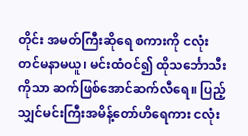တိုင်း အမတ်ကြီးဆိုရေ စကားကို ငလုံး တင်မနာမယူ၊ မင်းထံဝင်၍ ထိုသင်္ဘောသီးကိုသာ ဆက်ဖြစ်အောင်ဆက်လီရေ။ ပြည့်သျှင်မင်းကြီးအမိန့်တော်ဟိရေကား ငလုံး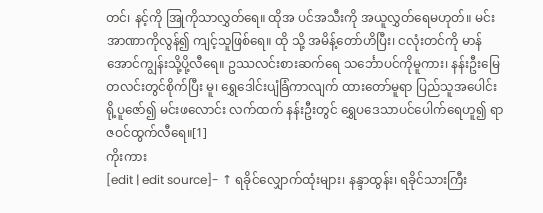တင်၊ နင့်ကို အြုကိုသာလွှတ်ရေ။ ထိုအ ပင်အသီးကို အယူလွှတ်ရေမဟုတ်။ မင်းအာဏာကိုလွန်၍ ကျင့်သူဖြစ်ရေ။ ထို သို့ အမိန့်တော်ဟိပြီး၊ ငလုံးတင်ကို မာန်အောင်ကျွန်းသို့ပို့လီရေ။ ဥဿလင်းစားဆက်ရေ သင်္ဘောပင်ကိုမူကား၊ နန်းဦးမြေတလင်းတွင်စိုက်ပြီး မူ၊ ရွှေဒေါင်းပျံခြံကာလျက် ထားတော်မူရာ ပြည်သူအပေါင်းရို့ပူဇော်၍ မင်းဖလောင်း လက်ထက် နန်းဦးတွင် ရွှေပဒေသာပင်ပေါက်ရေဟူ၍ ရာဇဝင်ထွက်လီရေ။[1]
ကိုးကား
[edit | edit source]- ↑ ရခိုင်လျှောက်ထုံးများ၊ နန္ဒာထွန်း၊ ရခိုင်သားကြီး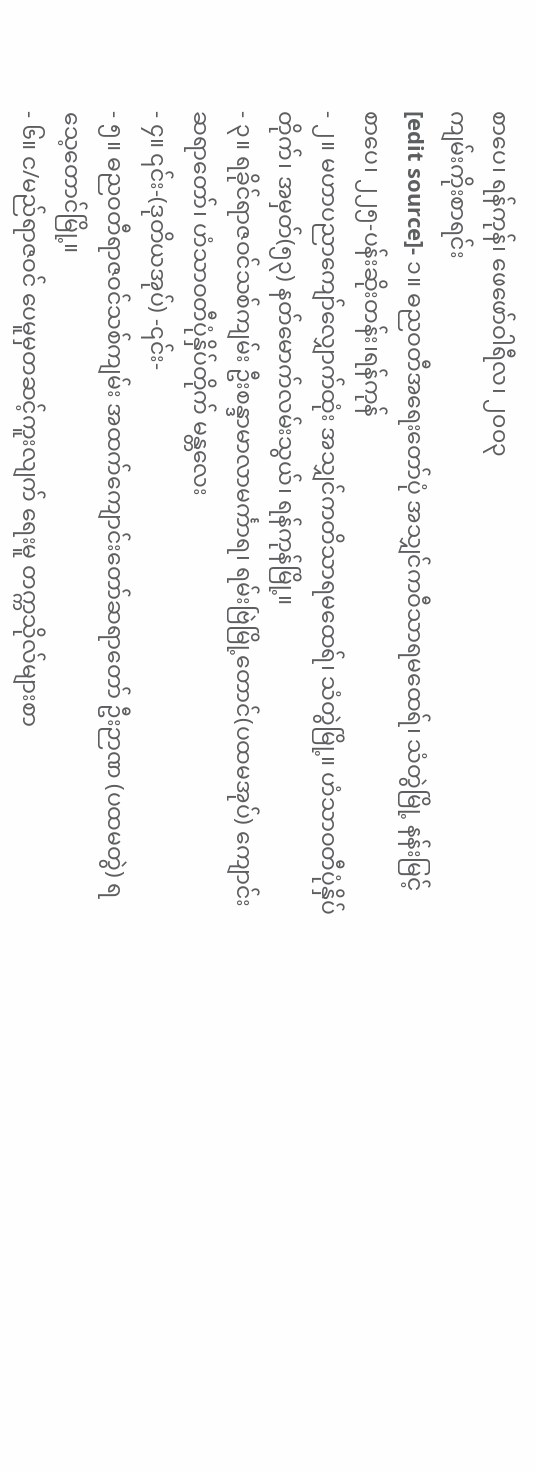စာပေ၊ ရန်ကုန်၊ ဖေဖော်ဝါရီလ၊ ၂၀၀၃
ကျမ်းကိုးစာရင်း
[edit source]- ၁။ ဓညဝတီအရေးတော်ပုံ အသျှင်ကဝီသာရမထေရ်၊ သံတွဲမြို့ နန်းမြင့်စာပေ၊ ၂၂၅-ပန်းဆိုးတန်း၊ရန်ကုန်
- ၂။ မဟာပညာကျော်လျှောက်ထုံး အသျှင်ကတိသာရမထေရ်၊ သံတွဲမြို့။ ဟံသာဝတီပုံနှိပ်တိုက်၊ အမှတ်(၅၃) နတ်မောက်လမ်းသွယ်၊ ရန်ကုန်မြို့။
- ၃။ ရခိုင်ရာဇဝင်သစ်ကျမ်း ဦးစန္ဒာမာလာမင်္ကာရ၊ ရမ်းဗြဲမြို့တောင်(ပထမအုပ်) ကျောင်းဆရာတော်၊ ဟံသာဝတီပုံနှိပ်တိုက် မန္တလေး
- ၄။ ၎င်း-(ဒုတိယအုပ်) -၎င်း-
- ၅။ ဓညဝတီရာဇဝင်သစ်ကျမ်း အထက်ကျောင်းတော်ဆရာတော် ဦးဉာဏ (ပထမတွဲ) ရသေ့တောင်မြို့။
- ၆။ င/မည်ရာဇဝင် ပေမူမှတဆင့်ကူးလျက် ရေးမူ တက္ကသိုလ်များစာ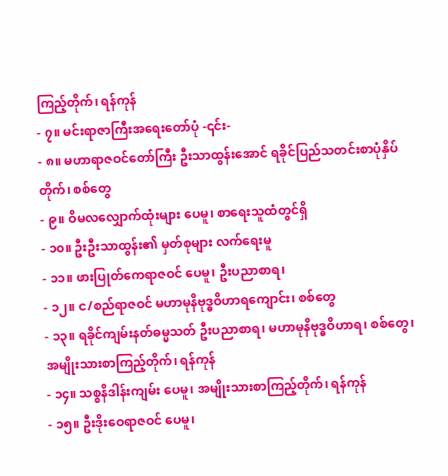ကြည့်တိုက်၊ ရန်ကုန်
- ၇။ မင်းရာဇာကြီးအရေးတော်ပုံ -၎င်း-
- ၈။ မဟာရာဇဝင်တော်ကြီး ဦးသာထွန်းအောင် ရခိုင်ပြည်သတင်းစာပုံနှိပ်တိုက်၊ စစ်တွေ
- ၉။ ဝိမလလျှောက်ထုံးများ ပေမူ၊ စာရေးသူထံတွင်ရှိ
- ၁၀။ ဦးဦးသာထွန်း၏ မှတ်စုများ လက်ရေးမူ
- ၁၁။ ဖားပြုတ်ကေရာဇဝင် ပေမူ၊ ဦးပညာစာရ၊
- ၁၂။ င/စည်ရာဇဝင် မဟာမုနိဗုဒ္ဓဝိဟာရကျောင်း၊ စစ်တွေ
- ၁၃။ ရခိုင်ကျမ်းနတ်ဓမ္မသတ် ဦးပညာစာရ၊ မဟာမုနိဗုဒ္ဓဝိဟာရ၊ စစ်တွေ၊ အမျိုးသားစာကြည့်တိုက်၊ ရန်ကုန်
- ၁၄။ သစ္စနိဒါန်းကျမ်း ပေမူ၊ အမျိုးသားစာကြည့်တိုက်၊ ရန်ကုန်
- ၁၅။ ဦးဒိုးဝေရာဇဝင် ပေမူ၊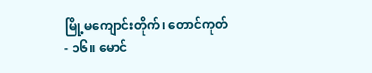မြို့မကျောင်းတိုက်၊ တောင်ကုတ်
- ၁၆။ မောင်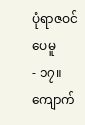ပုံရာဇဝင် ပေမူ
- ၁၇။ ကျောက်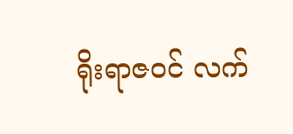ရိုးရာဇဝင် လက်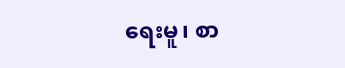ရေးမူ၊ စာ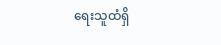ရေးသူထံရှိ